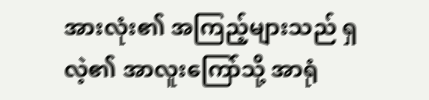အားလုံး၏ အကြည့်များသည် ရှလဲ့၏ အာလူးကြော်သို့ အာရုံ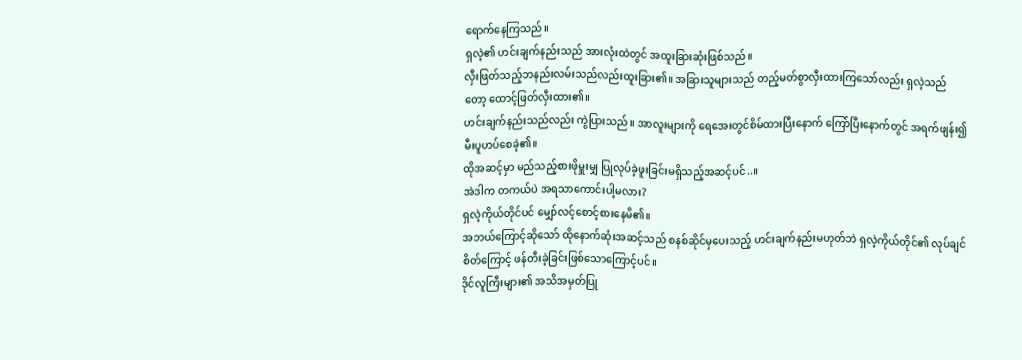ရောက်နေကြသည်။
ရှလဲ့၏ ဟင်းချက်နည်းသည် အားလုံးထဲတွင် အထူးခြားဆုံးဖြစ်သည်။
လှီးဖြတ်သည့်ဘနည်းလမ်းသည်လည်းထူးခြား၏။ အခြားသူများသည် တည့်မတ်စွာလှီးထားကြသော်လည်း ရှလဲ့သည်တော့ ထောင့်ဖြတ်လှီးထား၏။
ဟင်းချက်နည်းသည်လည်း ကွဲပြားသည်။ အာလူးများကို ရေအေးတွင်စိမ်ထားပြီးနောက် ကြော်ပြီးနောက်တွင် အရက်ဖျန်း၍မီးပူဟပ်စေခဲ့၏။
ထိုအဆင့်မှာ မည်သည့်စားဖိုမှူးမျှ ပြုလုပ်ခဲ့ဖူးခြင်းမရှိသည့်အဆင့်ပင်..။
အဲဒါက တကယ်ပဲ အရသာကောင်းပါ့မလား?
ရှလဲ့ကိုယ်တိုင်ပင် မျှော်လင့်စောင့်စားနေမိ၏။
အဘယ်ကြောင့်ဆိုသော် ထိုနောက်ဆုံးအဆင့်သည် စနစ်ဆိုင်မှပေးသည့် ဟင်းချက်နည်းမဟုတ်ဘဲ ရှလဲ့ကိုယ်တိုင်၏ လုပ်ချင်စိတ်ကြောင့် ဖန်တီးခဲ့ခြင်းဖြစ်သောကြောင့်ပင်။
ဒိုင်လူကြီးများ၏ အသိအမှတ်ပြု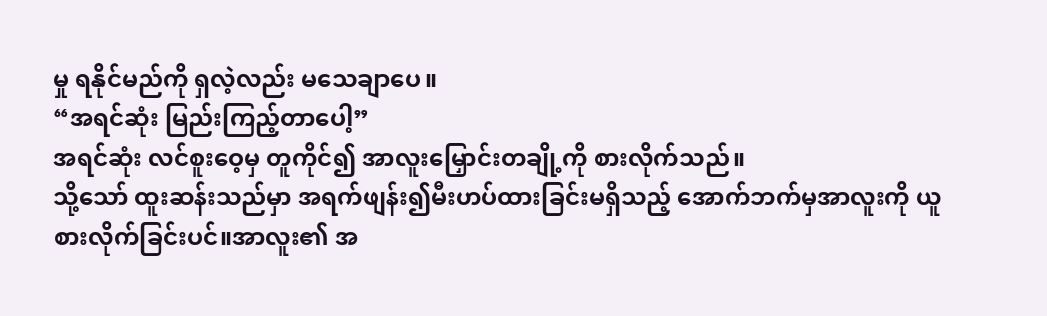မှု ရနိုင်မည်ကို ရှလဲ့လည်း မသေချာပေ။
“အရင်ဆုံး မြည်းကြည့်တာပေါ့”
အရင်ဆုံး လင်စူးဝေ့မှ တူကိုင်၍ အာလူးမြှောင်းတချို့ကို စားလိုက်သည်။
သို့သော် ထူးဆန်းသည်မှာ အရက်ဖျန်း၍မီးဟပ်ထားခြင်းမရှိသည့် အောက်ဘက်မှအာလူးကို ယူစားလိုက်ခြင်းပင်။အာလူး၏ အ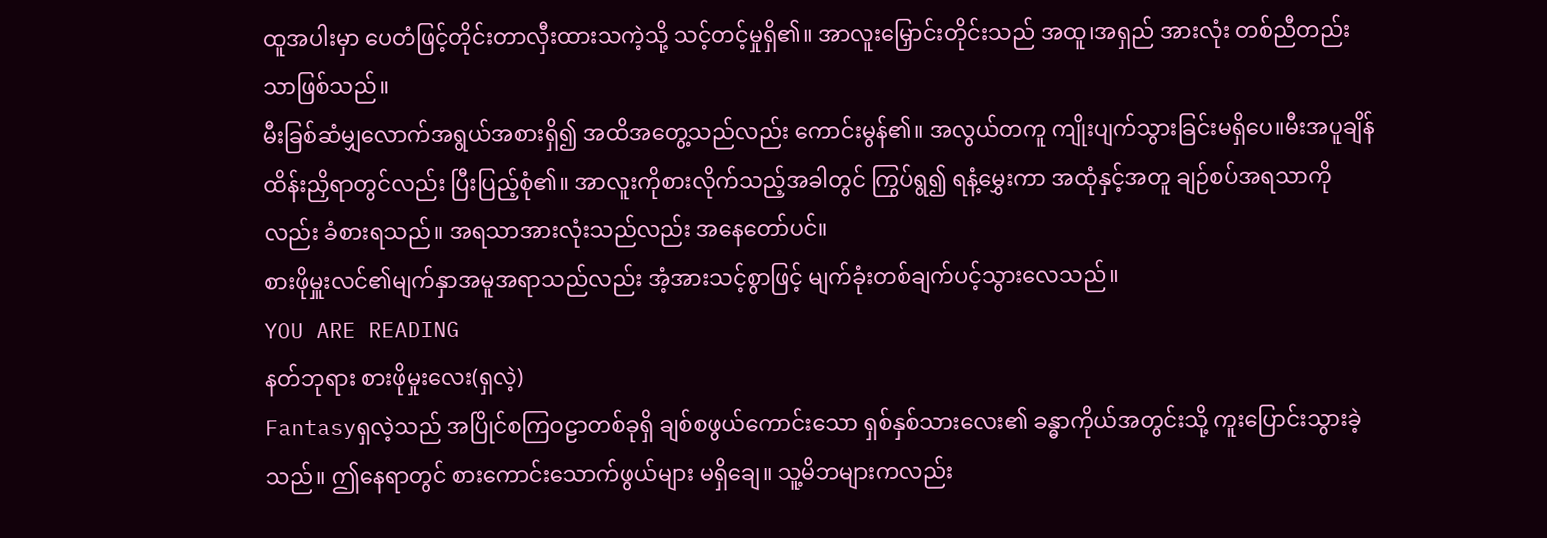ထူအပါးမှာ ပေတံဖြင့်တိုင်းတာလှီးထားသကဲ့သို့ သင့်တင့်မှုရှိ၏။ အာလူးမြှောင်းတိုင်းသည် အထူ၊အရှည် အားလုံး တစ်ညီတည်းသာဖြစ်သည်။
မီးခြစ်ဆံမျှလောက်အရွယ်အစားရှိ၍ အထိအတွေ့သည်လည်း ကောင်းမွန်၏။ အလွယ်တကူ ကျိုးပျက်သွားခြင်းမရှိပေ။မီးအပူချိန်ထိန်းညှိရာတွင်လည်း ပြီးပြည့်စုံ၏။ အာလူးကိုစားလိုက်သည့်အခါတွင် ကြွပ်ရွ၍ ရနံ့မွှေးကာ အထုံနှင့်အတူ ချဉ်စပ်အရသာကိုလည်း ခံစားရသည်။ အရသာအားလုံးသည်လည်း အနေတော်ပင်။
စားဖိုမှူးလင်၏မျက်နှာအမူအရာသည်လည်း အံ့အားသင့်စွာဖြင့် မျက်ခုံးတစ်ချက်ပင့်သွားလေသည်။
YOU ARE READING
နတ်ဘုရား စားဖိုမှုးလေး(ရှလဲ့)
Fantasyရှလဲ့သည် အပြိုင်စကြဝဠာတစ်ခုရှိ ချစ်စဖွယ်ကောင်းသော ရှစ်နှစ်သားလေး၏ ခန္ဓာကိုယ်အတွင်းသို့ ကူးပြောင်းသွားခဲ့သည်။ ဤနေရာတွင် စားကောင်းသောက်ဖွယ်များ မရှိချေ။ သူ့မိဘများကလည်း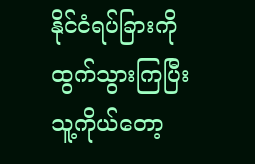နိုင်ငံရပ်ခြားကို ထွက်သွားကြပြီး သူ့ကိုယ်တော့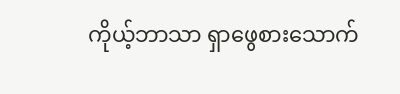ကိုယ့်ဘာသာ ရှာဖွေစားသောက်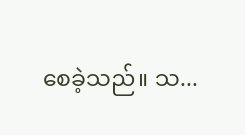စေခဲ့သည်။ သ...